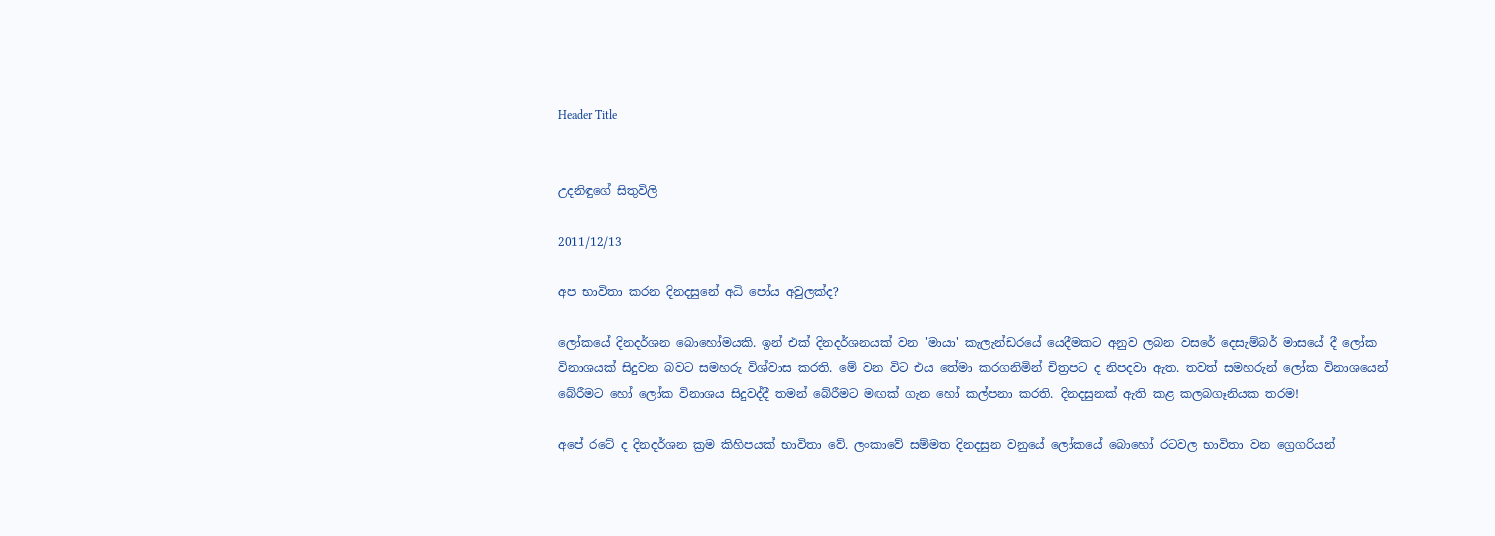Header Title


උදනිඳුගේ සිතුවිලි

2011/12/13

අප භාවිතා කරන දිනදසුනේ අධි පෝය අවුලක්ද?

ලෝකයේ දිනදර්ශන බොහෝමයකි. ඉන් එක් දිනදර්ශනයක් වන 'මායා' කැලැන්ඩරයේ යෙදීමකට අනුව ලබන වසරේ දෙසැම්බර් මාසයේ දී ලෝක විනාශයක් සිදුවන බවට සමහරු විශ්වාස කරති. මේ වන විට එය තේමා කරගනිමින් චිත්‍රපට ද නිපදවා ඇත. තවත් සමහරුන් ලෝක විනාශයෙන් බේරීමට හෝ ලෝක විනාශය සිදුවද්දී තමන් බේරීමට මඟක් ගැන හෝ කල්පනා කරති. දිනදසුනක් ඇති කළ කලබගෑනියක තරම!

අපේ රටේ ද දිනදර්ශන ක්‍රම කිහිපයක් භාවිතා වේ. ලංකාවේ සම්මත දිනදසුන වනුයේ ලෝකයේ බොහෝ රටවල භාවිතා වන ග්‍රෙගරියන්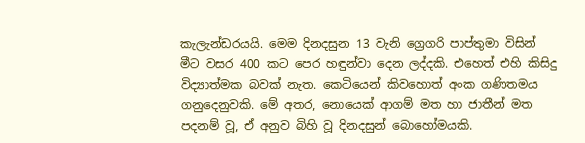කැලැන්ඩරයයි. මෙම දිනදසුන 13 වැනි ග්‍රෙගරි පාප්තුමා විසින් මීට වසර 400 කට පෙර හඳුන්වා දෙන ලද්දකි. එහෙත් එහි කිසිදු විද්‍යාත්මක බවක් නැත. කෙටියෙන් කිවහොත් අංක ගණිතමය ගනුදෙනුවකි. මේ අතර, නොයෙක් ආගම් මත හා ජාතීන් මත පදනම් වූ, ඒ අනුව බිහි වූ දිනදසුන් බොහෝමයකි.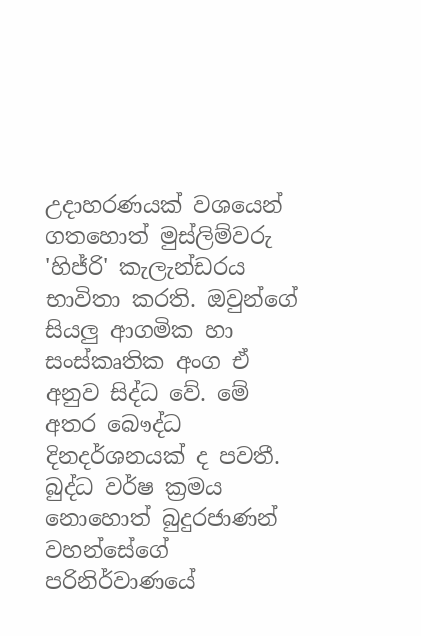උදාහරණයක් වශයෙන් ගතහොත් මුස්ලිම්වරු 'හිජ්රි' කැලැන්ඩරය භාවිතා කරති. ඔවුන්ගේ සියලු ආගමික හා සංස්කෘතික අංග ඒ අනුව සිද්ධ වේ. මේ අතර බෞද්ධ දිනදර්ශනයක් ද පවතී. බුද්ධ වර්ෂ ක්‍රමය නොහොත් බුදුරජාණන් වහන්සේගේ පරිනිර්වාණයේ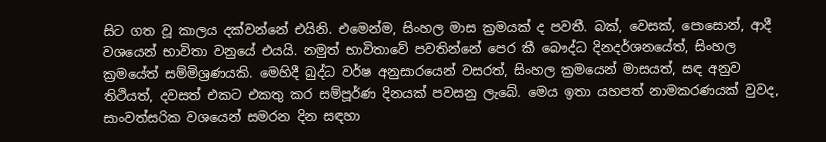සිට ගත වූ කාලය දක්වන්නේ එයිනි. එමෙන්ම, සිංහල මාස ක්‍රමයක් ද පවතී. බක්, වෙසක්, පොසොන්, ආදී වශයෙන් භාවිතා වනුයේ එයයි. නමුත් භාවිතාවේ පවතින්නේ පෙර කී බෞද්ධ දිනදර්ශනයේත්, සිංහල ක්‍රමයේත් සම්මිශ්‍රණයකි. මෙහිදී බුද්ධ වර්ෂ අනුසාරයෙන් වසරත්, සිංහල ක්‍රමයෙන් මාසයත්, සඳ අනුව තිථියත්, දවසත් එකට එකතු කර සම්පූර්ණ දිනයක් පවසනු ලැබේ. මෙය ඉතා යහපත් නාමකරණයක් වුවද, සාංවත්සරික වශයෙන් සමරන දින සඳහා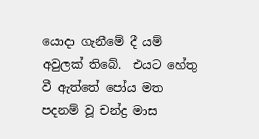යොදා ගැනීමේ දී යම් අවුලක් තිබේ.  එයට හේතු වී ඇත්තේ පෝය මත පදනම් වූ චන්ද්‍ර මාස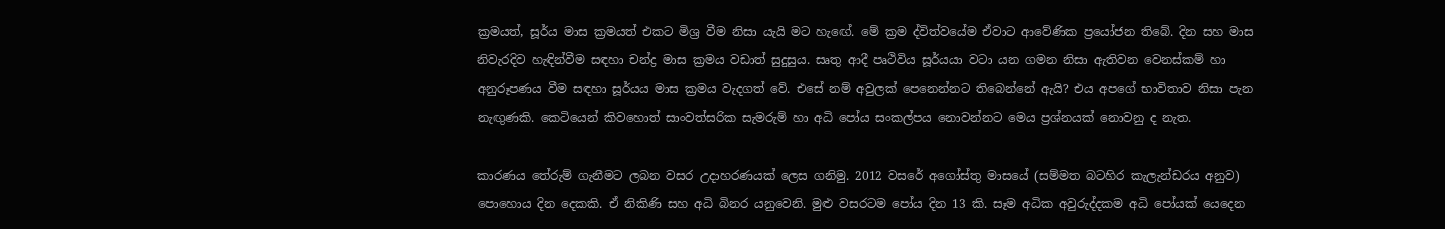ක්‍රමයත්, සූර්ය මාස ක්‍රමයත් එකට මිශ්‍ර වීම නිසා යැයි මට හැඟේ. මේ ක්‍රම ද්විත්වයේම ඒවාට ආවේණික ප්‍රයෝජන තිබේ. දින සහ මාස නිවැරදිව හැඳින්වීම සඳහා චන්ද්‍ර මාස ක්‍රමය වඩාත් සුදුසුය. සෘතු ආදී පෘථිවිය සූර්යයා වටා යන ගමන නිසා ඇතිවන වෙනස්කම් හා අනුරූපණය වීම සඳහා සූර්යය මාස ක්‍රමය වැදගත් වේ. එසේ නම් අවුලක් පෙනෙන්නට තිබෙන්නේ ඇයි? එය අපගේ භාවිතාව නිසා පැන නැඟුණකි. කෙටියෙන් කිවහොත් සාංවත්සරික සැමරුම් හා අධි පෝය සංකල්පය නොවන්නට මෙය ප්‍රශ්නයක් නොවනු ද නැත.

කාරණය තේරුම් ගැනීමට ලබන වසර උදාහරණයක් ලෙස ගනිමු. 2012 වසරේ අගෝස්තු මාසයේ (සම්මත බටහිර කැලැන්ඩරය අනුව) පොහොය දින දෙකකි. ඒ නිකිණි සහ අධි බිනර යනුවෙනි. මුළු වසරටම පෝය දින 13 කි. සෑම අධික අවුරුද්දකම අධි පෝයක් යෙදෙන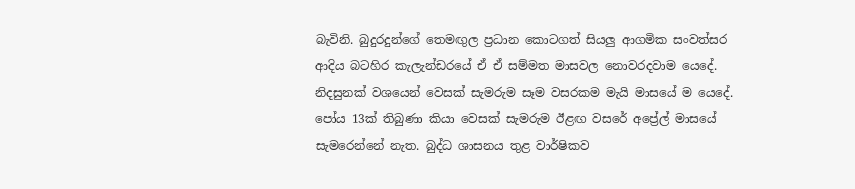බැවිනි. බුදුරදුන්ගේ තෙමඟුල ප්‍රධාන කොටගත් සියලු ආගමික සංවත්සර ආදිය බටහිර කැලැන්ඩරයේ ඒ ඒ සම්මත මාසවල නොවරදවාම යෙදේ. නිදසුනක් වශයෙන් වෙසක් සැමරුම සෑම වසරකම මැයි මාසයේ ම යෙදේ. පෝය 13ක් තිබුණා කියා වෙසක් සැමරුම ඊළඟ වසරේ අප්‍රේල් මාසයේ සැමරෙන්නේ නැත. බුද්ධ ශාසනය තුළ වාර්ෂිකව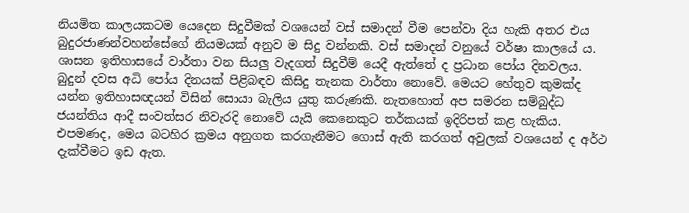නියමිත කාලයකටම යෙදෙන සිදුවීමක් වශයෙන් වස් සමාදන් වීම පෙන්වා දිය හැකි අතර එය බුදුරජාණන්වහන්සේගේ නියමයක් අනුව ම සිදු වන්නකි. වස් සමාදන් වනුයේ වර්ෂා කාලයේ ය. ශාසන ඉතිහාසයේ වාර්තා වන සියලු වැදගත් සිදුවීම් යෙදී ඇත්තේ ද ප්‍රධාන පෝය දිනවලය. බුදුන් දවස අධි පෝය දිනයක් පිළිබඳව කිසිදු තැනක වාර්තා නොවේ. මෙයට හේතුව කුමක්ද යන්න ඉතිහාසඥයන් විසින් සොයා බැලිය යුතු කරුණකි. නැතහොත් අප සමරන සම්බුද්ධ ජයන්තිය ආදී සංවත්සර නිවැරදි නොවේ යැයි කෙනෙකුට තර්කයක් ඉදිරිපත් කළ හැකිය. එපමණද, මෙය බටහිර ක්‍රමය අනුගත කරගැනීමට ගොස් ඇති කරගත් අවුලක් වශයෙන් ද අර්ථ දැක්වීමට ඉඩ ඇත.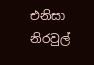එනිසා නිරවුල්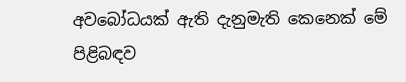අවබෝධයක් ඇති දැනුමැති කෙනෙක් මේ පිළිබඳව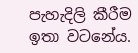පැහැදිලි කීරීම ඉතා වටනේය.